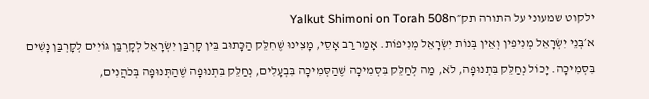ילקוט שמעוני על התורה תק״חYalkut Shimoni on Torah 508
א׳בְּנֵי יִשְׂרָאֵל מְנִיפִין וְאֵין בְּנוֹת יִשְׂרָאֵל מְנִיפוֹת. אָמַר רַב אָסֵי, מָצִינוּ שֶׁחִלֵּק הַכָּתוּב בֵּין קָרְבַּן יִשְׂרָאֵל לְקָרְבַּן גּוֹיִים לְקָרְבַּן נָשִׁים בִּסְמִיכָה. יָכוֹל נְחַלֵּק בִּתְנוּפָה, לֹא, מַה לְּחַלֵּק בִּסְמִיכָה שֶׁהַסְּמִיכָה בִּבְעָלִים, נְחַלֵּק בִּתְנוּפָה שֶׁהַתְּנוּפָה בְּכֹהֲנִים,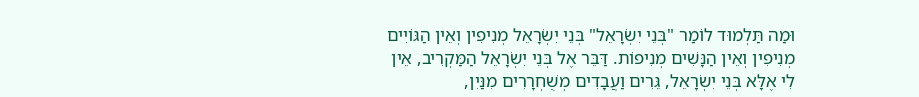וּמַה תַּלְמוּד לוֹמַר "בְּנֵי יִשְׂרָאֵל" בְּנֵי יִשְׂרָאֵל מְנִיפִין וְאֵין הַגּוֹיִים מְנִיפִין וְאֵין הַנָּשִׁים מְנִיפוֹת. דַּבֵּר אֶל בְּנֵי יִשְׂרָאֵל הַמַּקְרִיב, אֵין לִי אֶלָּא בְּנֵי יִשְׂרָאֵל, גֵּרִים וַעֲבָדִים מְשֻׁחְרָרִים מִנַּיִן,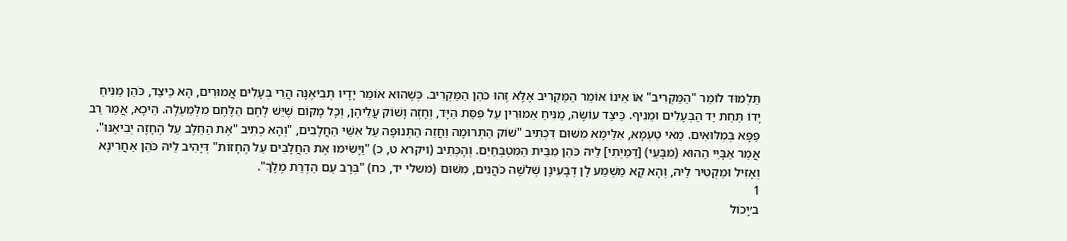תַּלְמוּד לוֹמַר "הַמַּקְרִיב" אוֹ אֵינוֹ אוֹמֵר הַמַּקְרִיב אֶלָּא זֶהוּ כֹּהֵן הַמַּקְרִיב. כְּשֶׁהוּא אוֹמֵר יָדָיו תְּבִיאֶנָּה הֲרֵי בְּעָלִים אֲמוּרִים, הָא כֵּיצַד, כֹּהֵן מַנִּיחַ יָדוֹ תַּחַת יַד הַבְּעָלִים וּמֵנִיף. כֵּיצַד עוֹשֶׂה, מַנִּיחַ אֵמוּרִין עַל פִּסַּת הַיָּד, וְחָזֶה וָשׁוֹק עֲלֵיהֶן, וְכָל מָקוֹם שֶׁיֵּשׁ לֶחֶם הַלֶּחֶם מִלְּמַעְלָה. הֵיכָא, אֲמַר רַב פַּפָּא בְּמִלּוּאִים. מַאי טַעְמָא, אִלֵּימָא מִשּׁוּם דִּכְתִיב "שׁוֹק הַתְּרוּמָה וַחֲזֵה הַתְּנוּפָה עַל אִשֵּׁי הַחֲלָבִים, "וְהָא כְתִיב "אֶת הַחֵלֶב עַל הֶחָזֶה יְבִיאֶנּוּ". אֲמַר אַבָּיֵי הַהוּא (מִבָּעֵי) [דְּמַיְתִי] לֵיהּ כֹּהֵן מִבֵּית הַמִּטְבְּחַיִם. וְהָכְּתִיב (ויקרא ט, כ) "וַיָּשִׂימוּ אֶת הַחֲלָבִים עַל הֶחָזוֹת" דְּיָהִיב לֵיהּ כֹּהֵן אַחֲרִינָא וְאָזִיל וּמַקְטִיר לֵיהּ, וְהָא קָא מַשְׁמַע לָן דְּבָעִינָן שְׁלֹשָׁה כֹּהֲנִים, מִשּׁוּם (משלי יד, כח) "בְּרָב עַם הַדְרַת מֶלֶךְ".
1
ב׳יָכוֹל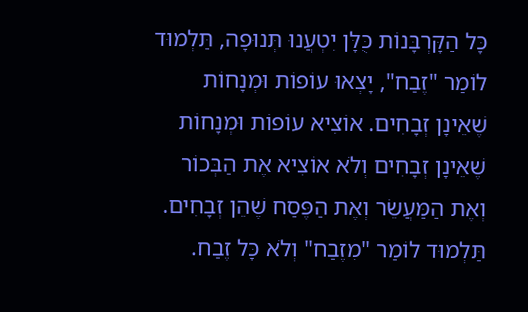כָּל הַקָּרְבָּנוֹת כֻּלָּן יִטְעֲנוּ תְּנוּפָה, תַּלְמוּד לוֹמַר "זֶבַח", יָצְאוּ עוֹפוֹת וּמְנָחוֹת שֶׁאֵינָן זְבָחִים. אוֹצִיא עוֹפוֹת וּמְנָחוֹת שֶׁאֵינָן זְבָחִים וְלֹא אוֹצִיא אֶת הַבְּכוֹר וְאֶת הַמַּעֲשֵׂר וְאֶת הַפֶּסַח שֶׁהֵן זְבָחִים. תַּלְמוּד לוֹמַר "מִזֶבַח" וְלֹא כָּל זֶבַח.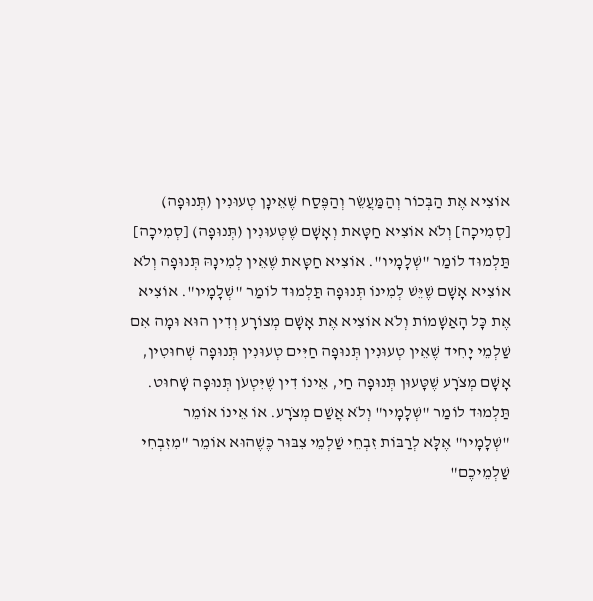אוֹצִיא אֶת הַבְּכוֹר וְהַמַּעֲשֵׂר וְהַפֶּסַח שֶׁאֵינָן טְעוּנִין (תְּנוּפָה) [סְמִיכָה] וְלֹא אוֹצִיא חַטָּאת וְאָשָׁם שֶׁטְּעוּנִין (תְּנוּפָה) [סְמִיכָה] תַּלְמוּד לוֹמַר "שְׁלָמָיו". אוֹצִיא חַטָּאת שֶׁאֵין לְמִינָהּ תְּנוּפָה וְלֹא אוֹצִיא אָשָׁם שֶׁיֵּשׁ לְמִינוֹ תְּנוּפָה תַּלְמוּד לוֹמַר "שְׁלָמָיו". אוֹצִיא אֶת כָּל הָאַשָׁמוֹת וְלֹא אוֹצִיא אֶת אָשָׁם מְצוֹרָע וְדִין הוּא וּמָה אִם שַׁלְמֵי יָחִיד שֶׁאֵין טְעוּנִין תְּנוּפָה חַיִּים טְעוּנִין תְּנוּפָה שְׁחוּטִין, אָשָׁם מְצֹרָע שֶׁטָּעוּן תְּנוּפָה חַי, אֵינוֹ דִין שֶׁיִּטְעֹן תְּנוּפָה שָׁחוּט. תַּלְמוּד לוֹמַר "שְׁלָמָיו" וְלֹא אֲשַׁם מְצֹרָע. אוֹ אֵינוֹ אוֹמֵר "שְׁלָמָיו" אֶלָּא לְרַבּוֹת זִבְחֵי שַׁלְמֵי צִבּוּר כֶּשֶׁהוּא אוֹמֵר "מִזִבְחִי שַׁלְמֵיכֶם"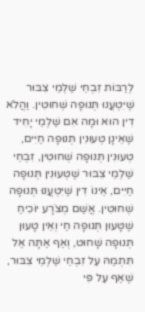לְרַבּוֹת זִבְחֵי שַׁלְמֵי צִבּוּר שֶׁיִּטְעֲנוּ תְּנוּפָה שְׁחוּטִין. וַהֲלֹא דִין הוּא וּמָה אִם שַׁלְמֵי יָחִיד שֶׁאֵינָן טְעוּנִין תְּנוּפָה חַיִּים, טְעוּנִין תְּנוּפָה שְׁחוּטִין, זִבְחֵי שַׁלְמֵי צִבּוּר שֶׁטְּעוּנִין תְּנוּפָה חַיִּים, אֵינוֹ דִין שֶׁיִּטְעֲנוּ תְּנוּפָה שְׁחוּטִין. אֲשַׁם מְצֹרָע יוֹכִיחַ שֶׁטָּעוּן תְּנוּפָה חַי וְאֵין טָעוּן תְּנוּפָה שָׁחוּט, וְאַף אַתָּה אַל תִּתְמַהּ עַל זִבְחֵי שַׁלְמֵי צִבּוּר, שֶׁאַף עַל פִּי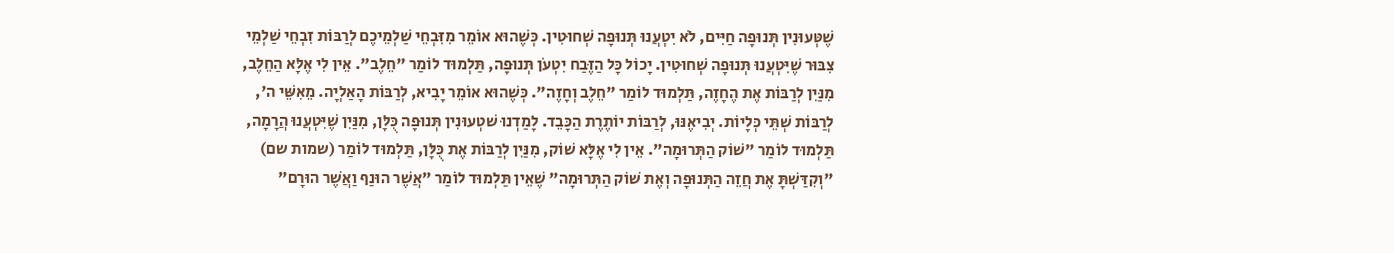שֶׁטְּעוּנִין תְּנוּפָה חַיִּים, לֹא יִטְעֲנוּ תְּנוּפָה שְׁחוּטִין. כְּשֶׁהוּא אוֹמֵר מִזִּבְחֵי שַׁלְמֵיכֶם לְרַבּוֹת זִבְחֵי שַׁלְמֵי צִבּוּר שֶׁיִּטְעֲנוּ תְּנוּפָה שְׁחוּטִין. יָכוֹל כָּל הַזֶּבַח יִטְעֹן תְּנוּפָה, תַּלְמוּד לוֹמַר "חֵלֶב". אֵין לִי אֶלָּא הַחֵלֶב, מִנַּיִן לְרַבּוֹת אֶת הֶחָזֶה, תַּלְמוּד לוֹמַר "חֵלֶב וְחָזֶה". כְּשֶׁהוּא אוֹמֵר יָבִיא, לְרַבּוֹת הָאַלְיָה. מֵאִשֵּׁי ה', לְרַבּוֹת שְׁתֵּי כְּלָיוֹת. יְבִיאֶנּוּ, לְרַבּוֹת יוֹתֶרֶת הַכָּבֵד. לָמַדְנוּ שׁטְעוּנִין תְּנוּפָה כֻּלָּן, מִנַּיִן שֶׁיִּטְעֲנוּ הֲרָמָה, תַּלְמוּד לוֹמַר "שׁוֹק הַתְּרוּמָה". אֵין לִי אֶלָּא שׁוֹק, מִנַּיִן לְרַבּוֹת אֶת כֻּלָּן, תַּלְמוּד לוֹמַר (שמות שם) "וְקִדַּשְׁתָּ אֶת חֲזֵה הַתְּנוּפָה וְאֶת שׁוֹק הַתְּרוּמָה" שֶׁאֵין תַּלְמוּד לוֹמַר "אֲשֶׁר הוּנַף וַאֲשֶׁר הוּרָם"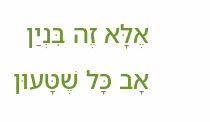אֶלָּא זֶה בִּנְיַן אָב כָּל שֶׁטָּעוּן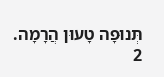תְּנוּפָה טָעוּן הֲרָמָה.
2